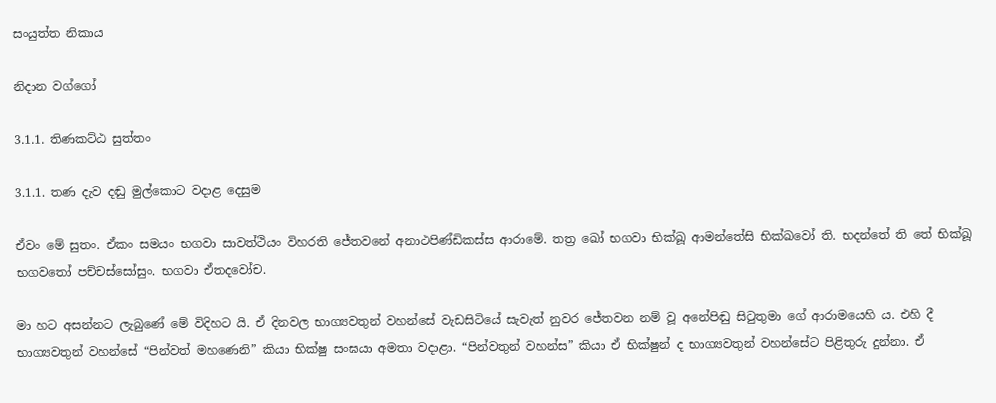සංයුත්ත නිකාය

නිදාන වග්ගෝ

3.1.1. තිණකට්ඨ සුත්තං

3.1.1. තණ දැව දඬු මුල්කොට වදාළ දෙසුම

ඒවං මේ සුතං. ඒකං සමයං භගවා සාවත්‌ථියං විහරති ජේතවනේ අනාථපිණ්‌ඩිකස්‌ස ආරාමේ. තත්‍ර ඛෝ භගවා භික්‌ඛූ ආමන්තේසි භික්ඛවෝ ති. භදන්තේ ති තේ භික්‌ඛූ භගවතෝ පච්චස්සෝසුං. භගවා ඒතදවෝච.

මා හට අසන්නට ලැබුණේ මේ විදිහට යි. ඒ දිනවල භාග්‍යවතුන් වහන්සේ වැඩසිටියේ සැවැත් නුවර ජේතවන නම් වූ අනේපිඬු සිටුතුමා ගේ ආරාමයෙහි ය. එහි දී භාග්‍යවතුන් වහන්සේ “පින්වත් මහණෙනි” කියා භික්ෂු සංඝයා අමතා වදාළා. “පින්වතුන් වහන්ස” කියා ඒ භික්ෂුන් ද භාග්‍යවතුන් වහන්සේට පිළිතුරු දුන්නා. ඒ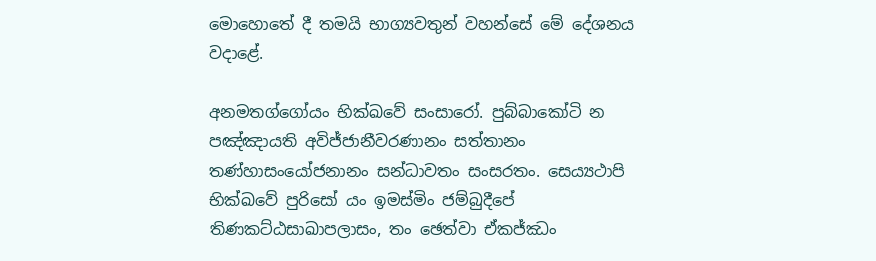මොහොතේ දී තමයි භාග්‍යවතුන් වහන්සේ මේ දේශනය වදාළේ.

අනමතග්‌ගෝයං භික්ඛවේ සංසාරෝ. පුබ්‌බාකෝටි න පඤ්‌ඤායති අවිජ්‌ජානීවරණානං සත්‌තානං තණ්‌හාසංයෝජනානං සන්‌ධාවතං සංසරතං. සෙය්‍යථාපි භික්ඛවේ පුරිසෝ යං ඉමස්‌මිං ජම්‌බුදීපේ තිණකට්‌ඨසාඛාපලාසං, තං ඡෙත්‌වා ඒකජ්‌ඣං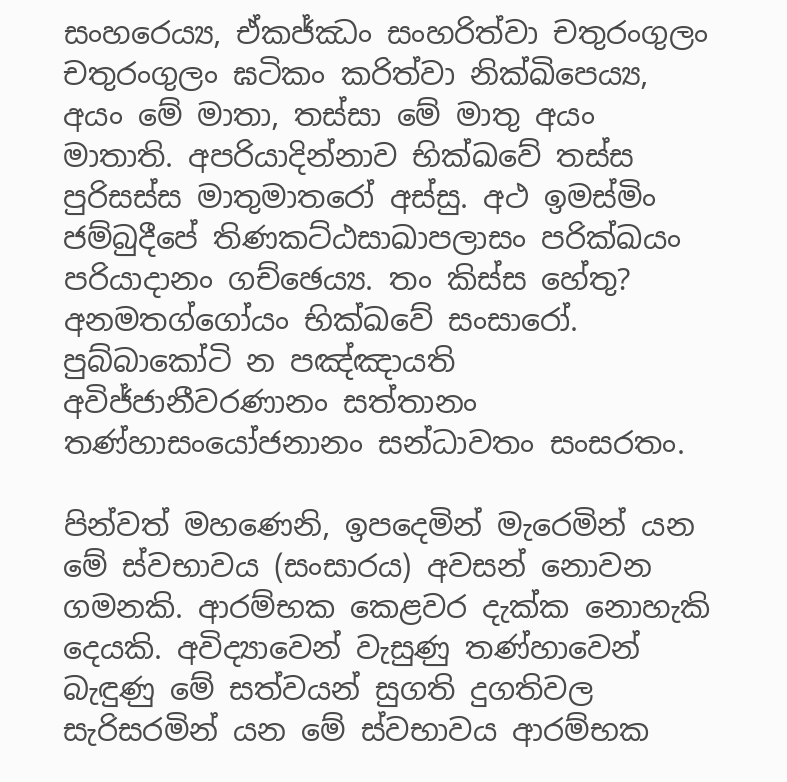සංහරෙය්‍ය, ඒකජ්ඣං සංහරිත්‌වා චතුරංගුලං චතුරංගුලං ඝටිකං කරිත්‌වා නික්‌ඛිපෙය්‍ය, අයං මේ මාතා, තස්‌සා මේ මාතු අයං මාතාති. අපරියාදින්නාව භික්ඛවේ තස්‌ස පුරිසස්‌ස මාතුමාතරෝ අස්‌සු. අථ ඉමස්‌මිං ජම්‌බුදීපේ තිණකට්‌ඨසාඛාපලාසං පරික්‌ඛයං පරියාදානං ගච්‌ඡෙය්‍ය. තං කිස්‌ස හේතු? අනමතග්‌ගෝයං භික්ඛවේ සංසාරෝ. පුබ්‌බාකෝටි න පඤ්‌ඤායති අවිජ්‌ජානීවරණානං සත්‌තානං තණ්‌හාසංයෝජනානං සන්‌ධාවතං සංසරතං.

පින්වත් මහණෙනි, ඉපදෙමින් මැරෙමින් යන මේ ස්වභාවය (සංසාරය) අවසන් නොවන ගමනකි. ආරම්භක කෙළවර දැක්ක නොහැකි දෙයකි. අවිද්‍යාවෙන් වැසුණු තණ්හාවෙන් බැඳුණු මේ සත්වයන් සුගති දුගතිවල සැරිසරමින් යන මේ ස්වභාවය ආරම්භක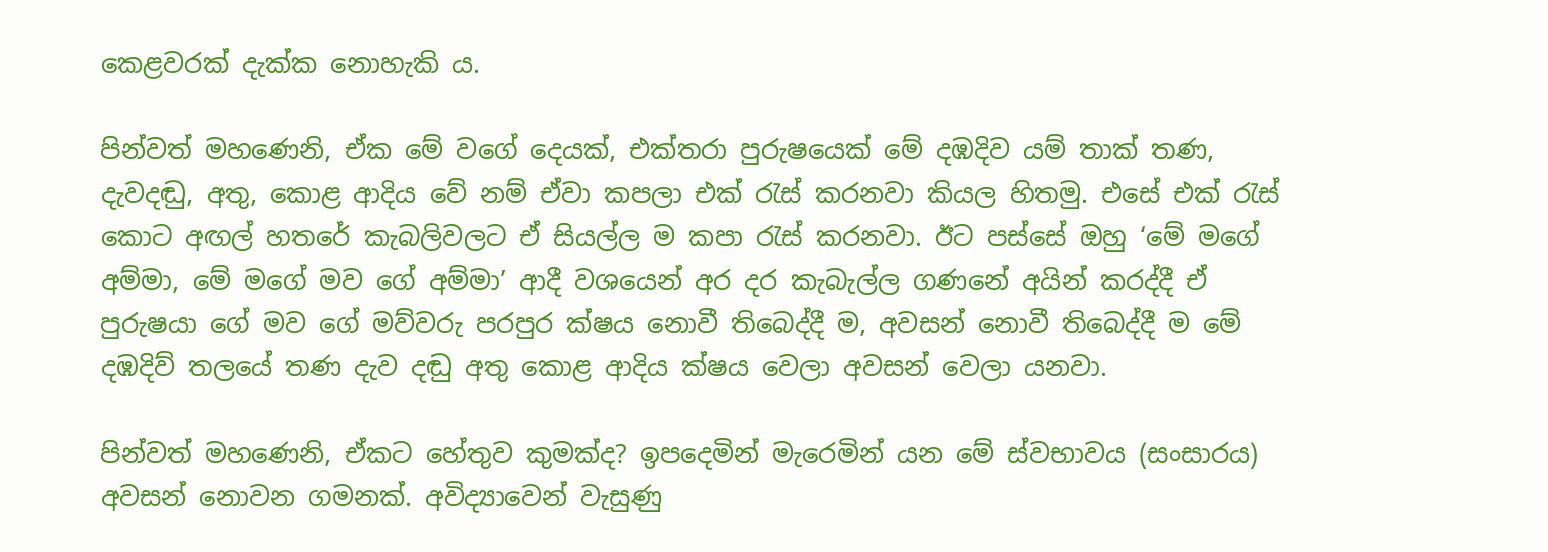කෙළවරක් දැක්ක නොහැකි ය.

පින්වත් මහණෙනි, ඒක මේ වගේ දෙයක්, එක්තරා පුරුෂයෙක් මේ දඹදිව යම් තාක් තණ, දැවදඬු, අතු, කොළ ආදිය වේ නම් ඒවා කපලා එක් රැස් කරනවා කියල හිතමු. එසේ එක් රැස් කොට අඟල් හතරේ කැබලිවලට ඒ සියල්ල ම කපා රැස් කරනවා. ඊට පස්සේ ඔහු ‘මේ මගේ අම්මා, මේ මගේ මව ගේ අම්මා’ ආදී වශයෙන් අර දර කැබැල්ල ගණනේ අයින් කරද්දී ඒ පුරුෂයා ගේ මව ගේ මව්වරු පරපුර ක්ෂය නොවී තිබෙද්දී ම, අවසන් නොවී තිබෙද්දී ම මේ දඹදිව් තලයේ තණ දැව දඬු අතු කොළ ආදිය ක්ෂය වෙලා අවසන් වෙලා යනවා.

පින්වත් මහණෙනි, ඒකට හේතුව කුමක්ද? ඉපදෙමින් මැරෙමින් යන මේ ස්වභාවය (සංසාරය) අවසන් නොවන ගමනක්. අවිද්‍යාවෙන් වැසුණු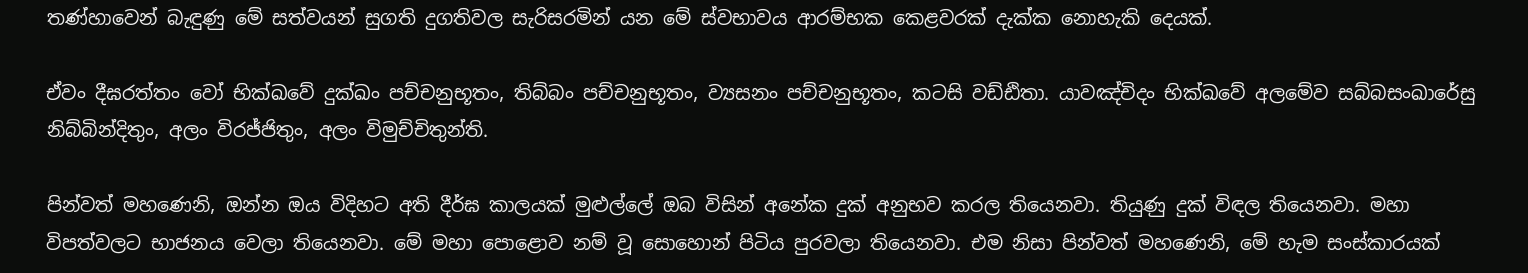තණ්හාවෙන් බැඳුණු මේ සත්වයන් සුගති දුගතිවල සැරිසරමින් යන මේ ස්වභාවය ආරම්භක කෙළවරක් දැක්ක නොහැකි දෙයක්.

ඒවං දීඝරත්‌තං වෝ භික්ඛවේ දුක්‌ඛං පච්‌චනුභූතං, තිබ්‌බං පච්‌චනුභූතං, ව්‍යසනං පච්‌චනුභූතං, කටසි වඩ්‌ඪිතා. යාවඤ්‌චිදං භික්ඛවේ අලමේව සබ්‌බසංඛාරේසු නිබ්‌බින්‌දිතුං, අලං විරජ්‌ජිතුං, අලං විමුච්‌චිතුන්‌ති.

පින්වත් මහණෙනි, ඔන්න ඔය විදිහට අති දීර්ඝ කාලයක් මුළුල්ලේ ඔබ විසින් අනේක දුක් අනුභව කරල තියෙනවා. තියුණු දුක් විඳල තියෙනවා. මහා විපත්වලට භාජනය වෙලා තියෙනවා. මේ මහා පොළොව නම් වූ සොහොන් පිටිය පුරවලා තියෙනවා. එම නිසා පින්වත් මහණෙනි, මේ හැම සංස්කාරයක්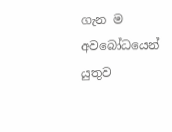ගැන ම අවබෝධයෙන් යුතුව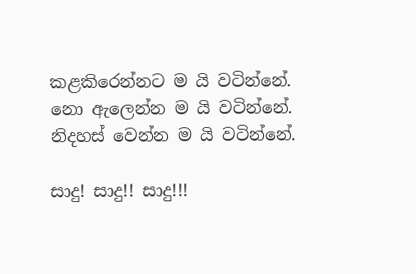කළකිරෙන්නට ම යි වටින්නේ. නො ඇලෙන්න ම යි වටින්නේ. නිදහස් වෙන්න ම යි වටින්නේ.

සාදු! සාදු!! සාදු!!!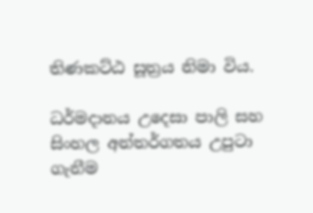තිණකට්ඨ සූත්‍රය නිමා විය.

ධර්මදානය උදෙසා පාලි සහ සිංහල අන්තර්ගතය උපුටා ගැනීම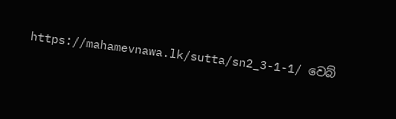https://mahamevnawa.lk/sutta/sn2_3-1-1/ වෙබ්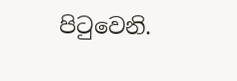පිටුවෙනි.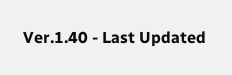Ver.1.40 - Last Updated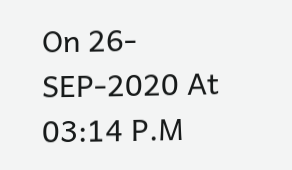On 26-SEP-2020 At 03:14 P.M